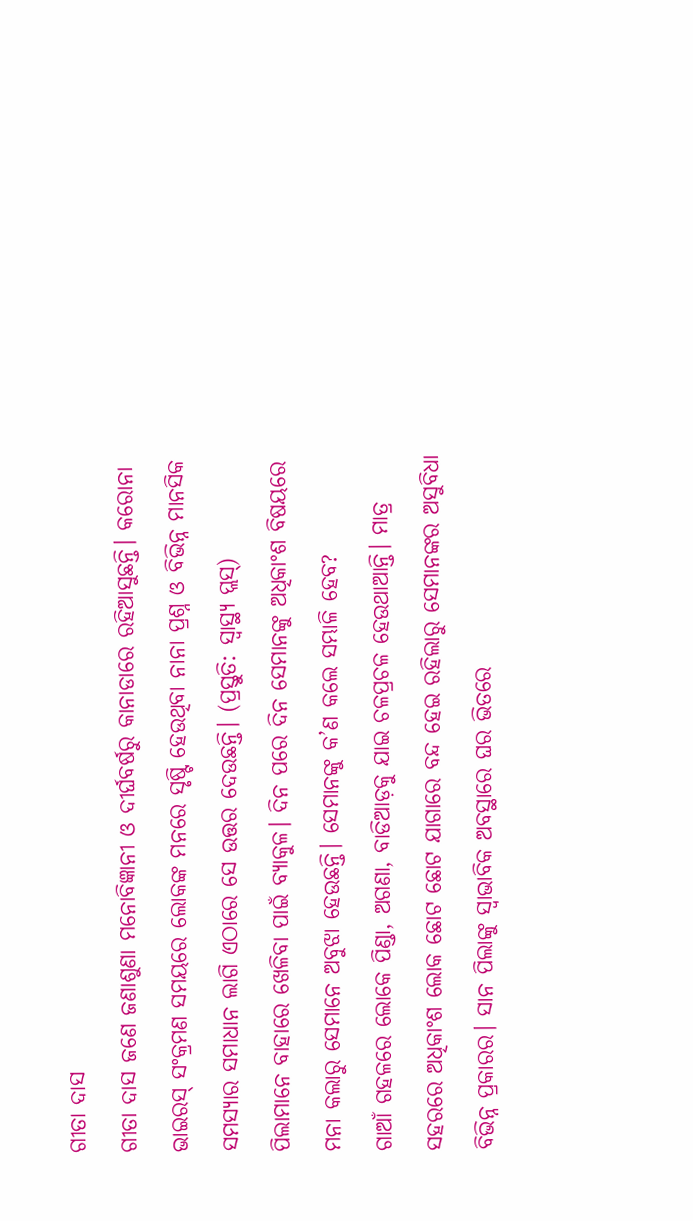ଗୀତା ଦାସ
ଗୀତା ଦାସ ଜଣେ ଜଣାଶୁଣା ମନୋବିଜ୍ଞାନୀ ଓ ଦୀର୍ଘବର୍ଷରୁ କାନାଡାରେ ରହିଆସୁଛନ୍ତି। କରୋନା ଭାଇରସ୍ ସଂକ୍ରମଣ ସମୟରେ ଲୋକଙ୍କ ମନରେ ସୃଷ୍ଟି ହେଉଥିବା ନାନା ପ୍ରଶ୍ନ ଓ ବିଭିନ୍ନ ମାନସିକ ସମସ୍ୟାର ସମାଧାନ ଲାଗି ଏଠାରେ ସେ ଉତ୍ତର ଦେଉଛନ୍ତି। (ପ୍ରସ୍ତୁତି: ସ୍ଵାସ୍ଥ୍ୟ ପ୍ଲସ୍)
ପିଲାମାନେ ବାହାରେ ଖେଳିବା ପାଇଁ ବ୍ୟାକୁଳ। ଦିନ ପରେ ଦିନ ସେମାନଙ୍କୁ ଅଧିକାଂଶ ବିଷୟରେ ମନା କଲାରୁ ସେମାନେ ଅବୁଝା ହେଉଛନ୍ତି। ସେମାନଙ୍କୁ କ’ଣ କଲେ ସମ୍ଭାଳି ହେବ?
ଗାଆଁ ଗହଳରେ ଲୋକେ ପିଣ୍ଡା, ଅଗଣା, ବାଡିଆଡ଼କୁ ଯାଇ ଚଳପ୍ରଚଳ ହେଉଥାଆନ୍ତି। ମାତ୍ର ସହରରେ ଅଧିକାଂଶ ଲୋକ ଛୋଟ ଛୋଟ ଯାଗାରେ ବନ୍ଦ ହେଇ ରହିଲାରୁ ସେମାନଙ୍କର ଅସୁବିଧା ବିଭିନ୍ନ ପ୍ରକାରର। ସାନ ପିଲାଙ୍କୁ ସ୍ଵାଭାବିକ ଅବସ୍ଥାରେ ଘର ଭିତରେ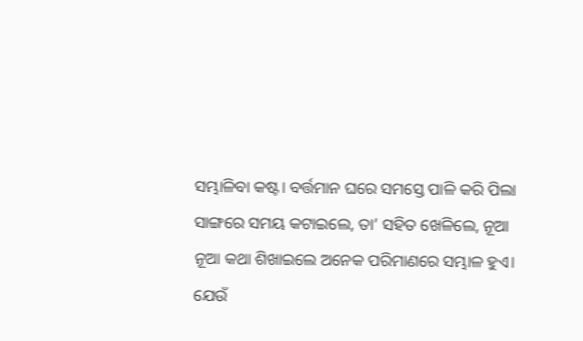ସମ୍ଭାଳିବା କଷ୍ଟ। ବର୍ତ୍ତମାନ ଘରେ ସମସ୍ତେ ପାଳି କରି ପିଲା ସାଙ୍ଗରେ ସମୟ କଟାଇଲେ, ତା’ ସହିତ ଖେଳିଲେ, ନୂଆ ନୂଆ କଥା ଶିଖାଇଲେ ଅନେକ ପରିମାଣରେ ସମ୍ଭାଳ ହୁଏ।
ଯେଉଁ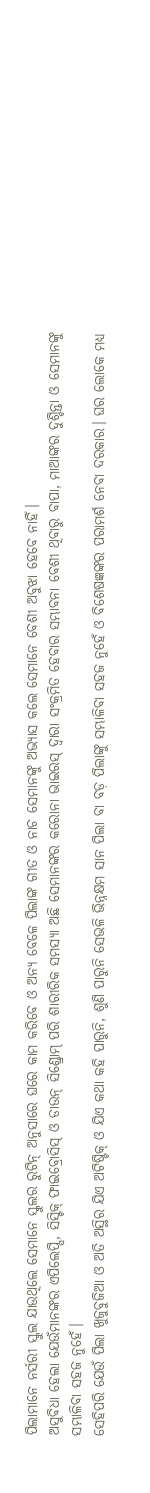ପିଲାମାନେ ନର୍ସରୀ ସ୍କୁଲ ଯାଉଥିଲେ ସେମାନେ ସ୍କୁଲର ରୁଟିନ୍ ଅନୁସାରେ ଘରେ କାମ କରିବେ ଓ ଅନ୍ୟ ବେଳେ ପିଲାଙ୍କ ଗୀତ ଓ ନାଚ ସେମାନଙ୍କୁ ଅଭ୍ୟାସ କଲେ ସେମାନେ ବେଶୀ ଅବୁଝା ହେବେ ନାହିଁ।
ଅସୁବିଧା ହେଲା ଯେଉଁମାନଙ୍କର ଏପିଲେପ୍ସି, ସିସ୍ଟିକ୍ ଫାଇବ୍ରୋସିସ୍ ଓ ଡାଉନ୍ ସିଣ୍ଡ୍ରୋମ୍ ପରି ଶାରୀରିକ ସମସ୍ୟା ଅଛି ସେମାନଙ୍କର କରୋନା ଭାଇରସ୍ ଦ୍ଵାରା ସଂକ୍ରମିତ ହେବାର ସମ୍ଭାବନା ବେଶୀ ଥିବାରୁ ବାପା, ମାଆଙ୍କର ଦୁଶ୍ଚିନ୍ତା ଓ ସେମାନଙ୍କୁ ସମ୍ଭାଳିବା ସହଜ ନୁହେଁ।
ସେହିପରି ଯେଉଁ ପିଲା ଖୁଜୁବୁଜିଆ ଓ ଅତି ଅସ୍ଥିର ଯିଏ ଅଟିଷ୍ଟିକ୍ ଓ ଯିଏ କଥା କହି ପାରୁନି, ଶୁଣି ପାରୁନି ସେଭଳି ଭିନ୍ନକ୍ଷମ ସାନ ପିଲା ବା ବଡ଼ ପିଲାଙ୍କୁ ସମ୍ଭାଳିବା ସହଜ ନୁହେଁ ଓ ବିଶେଷଜ୍ଞଙ୍କର ପରାମର୍ଶ ନେବା ଦରକାର। ଘର ଲୋକେ ମଧ୍ୟ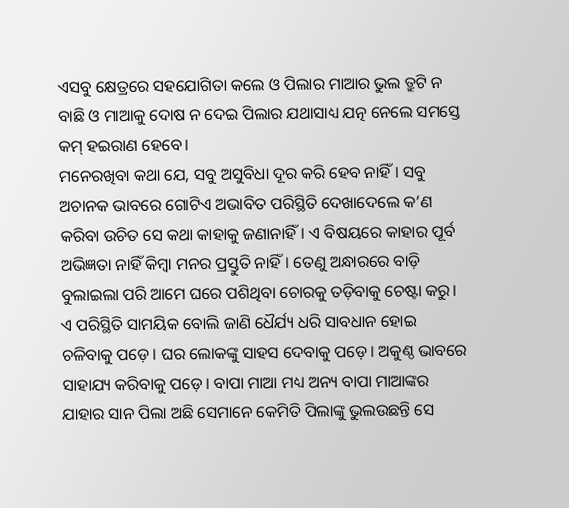ଏସବୁ କ୍ଷେତ୍ରରେ ସହଯୋଗିତା କଲେ ଓ ପିଲାର ମାଆର ଭୁଲ ତ୍ରୁଟି ନ ବାଛି ଓ ମାଆକୁ ଦୋଷ ନ ଦେଇ ପିଲାର ଯଥାସାଧ୍ୟ ଯତ୍ନ ନେଲେ ସମସ୍ତେ କମ୍ ହଇରାଣ ହେବେ।
ମନେରଖିବା କଥା ଯେ, ସବୁ ଅସୁବିଧା ଦୂର କରି ହେବ ନାହିଁ। ସବୁ ଅଚାନକ ଭାବରେ ଗୋଟିଏ ଅଭାବିତ ପରିସ୍ଥିତି ଦେଖାଦେଲେ କ’ଣ କରିବା ଉଚିତ ସେ କଥା କାହାକୁ ଜଣାନାହିଁ। ଏ ବିଷୟରେ କାହାର ପୂର୍ବ ଅଭିଜ୍ଞତା ନାହିଁ କିମ୍ବା ମନର ପ୍ରସ୍ତୁତି ନାହିଁ। ତେଣୁ ଅନ୍ଧାରରେ ବାଡ଼ି ବୁଲାଇଲା ପରି ଆମେ ଘରେ ପଶିଥିବା ଚୋରକୁ ତଡ଼ିବାକୁ ଚେଷ୍ଟା କରୁ।
ଏ ପରିସ୍ଥିତି ସାମୟିକ ବୋଲି ଜାଣି ଧୈର୍ଯ୍ୟ ଧରି ସାବଧାନ ହୋଇ ଚଳିବାକୁ ପଡ଼େ। ଘର ଲୋକଙ୍କୁ ସାହସ ଦେବାକୁ ପଡ଼େ। ଅକୁଣ୍ଠ ଭାବରେ ସାହାଯ୍ୟ କରିବାକୁ ପଡ଼େ। ବାପା ମାଆ ମଧ୍ୟ ଅନ୍ୟ ବାପା ମାଆଙ୍କର ଯାହାର ସାନ ପିଲା ଅଛି ସେମାନେ କେମିତି ପିଲାଙ୍କୁ ଭୁଲଉଛନ୍ତି ସେ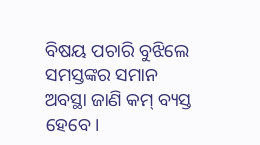ବିଷୟ ପଚାରି ବୁଝିଲେ ସମସ୍ତଙ୍କର ସମାନ ଅବସ୍ଥା ଜାଣି କମ୍ ବ୍ୟସ୍ତ ହେବେ।